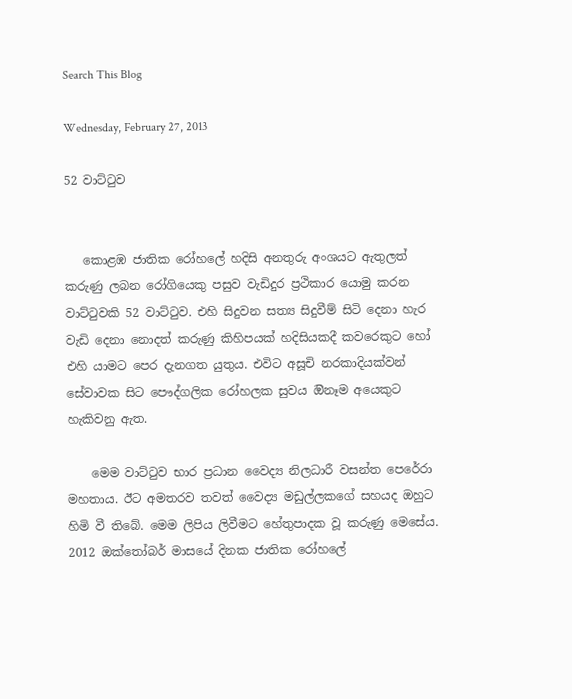Search This Blog

Wednesday, February 27, 2013

52 වාට්ටුව


   කොළඹ ජාතික රෝහලේ හදිසි අනතුරු අංශයට ඇතුලත් කරුණු ලබන රෝගියෙකු පසුව වැඩිදුර ප්‍රථිකාර යොමු කරන වාට්ටුවකි 52 වාට්ටුව. එහි සිදුවන සත්‍ය සිදුවීම් සිටි දෙනා හැර වැඩි දෙනා නොදත් කරුණු කිහිපයක් හදිසියකදී කවරෙකුට හෝ එහි යාමට පෙර දැනගත යුතුය. එවිට අසූචි නරකාදියක්වන් සේවාවක සිට පෞද්ගලික රෝහලක සුවය ඔිනෑම අයෙකුට හැකිවනු ඇත.

    මෙම වාට්ටුව භාර ප්‍රධාන වෛද්‍ය නිලධාරී වසන්ත පෙරේරා මහතාය. ඊට අමතරව තවත් වෛද්‍ය මඩුල්ලකගේ සහයද ඔහුට හිමි වී තිබේ. මෙම ලිපිය ලිවීමට හේතුපාදක වූ කරුණු මෙසේය. 2012 ඔක්තෝබර් මාසයේ දිනක ජාතික රෝහලේ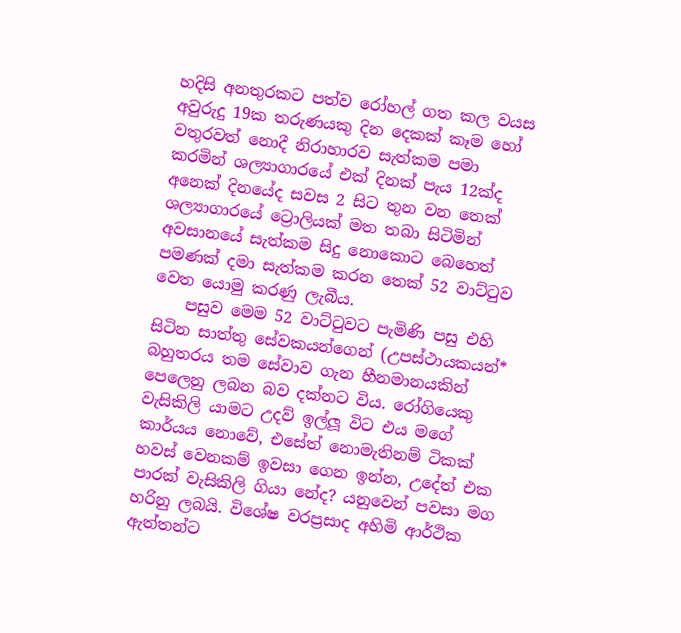හදිසි අනතුරකට පත්ව රෝහල් ගත කල වයස අවුරුදු 19ක තරුණයකු දින දෙකක් කෑම හෝ වතුරවත් නොදී නිරාහාරව සැත්කම පමා කරමින් ශල්‍යාගාරයේ එක් දිනක් පැය 12ක්ද අනෙක් දිනයේද සවස 2 සිට තුන වන තෙක් ශල්‍යාගාරයේ ට්‍රොලියක් මත තබා සිටිමින් අවසානයේ සැත්කම සිදු නොකොට බෙහෙත් පමණක් දමා සැත්කම කරන තෙක් 52 වාට්ටුව වෙත යොමු කරණු ලැබීය.
    පසුව මෙම 52 වාට්ටුවට පැමිණි පසු එහි සිටින සාත්තු සේවකයන්ගෙන් (උපස්ථායකයන්* බහුතරය තම සේවාව ගැන හීනමානයකින් පෙලෙනු ලබන බව දක්නට විය. රෝගියෙකු වැසිකිලි යාමට උදව් ඉල්ලූ විට එය මගේ කාර්යය නොවේ, එසේත් නොමැතිනම් ටිකක් හවස් වෙනකම් ඉවසා ගෙන ඉන්න, උදේත් එක පාරක් වැසිකිලි ගියා නේද? යනුවෙන් පවසා මග හරිනු ලබයි. විශේෂ වරප්‍රසාද අහිමි ආර්ථික ඇත්තන්ට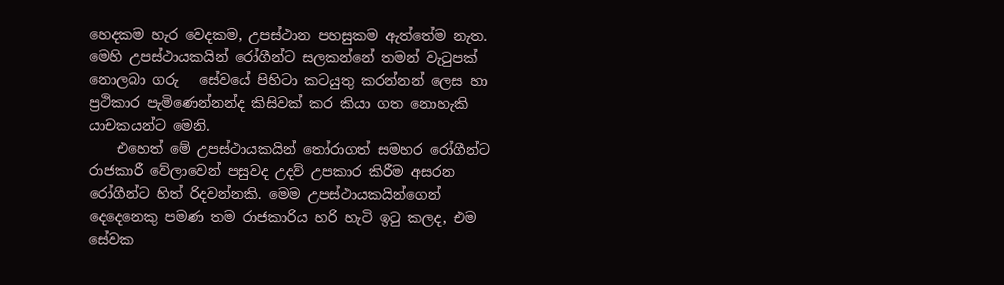හෙදකම හැර වෙදකම, උපස්ථාන පහසුකම ඇත්තේම නැත.  මෙහි උපස්ථායකයින් රෝගීන්ට සලකන්නේ තමන් වැටුපක් නොලබා ගරු   සේවයේ පිහිටා කටයුතු කරන්නන් ලෙස හා ප්‍රථිකාර පැමිණෙන්නන්ද කිසිවක් කර කියා ගත නොහැකි යාචකයන්ට මෙනි.
    එහෙත් මේ උපස්ථායකයින් තෝරාගත් සමහර රෝගීන්ට රාජකාරී වේලාවෙන් පසුවද උදව් උපකාර කිරීම අසරන රෝගීන්ට හිත් රිදවන්නකි. මෙම උපස්ථායකයින්ගෙන් දෙදෙනෙකු පමණ තම රාජකාරිය හරි හැටි ඉටු කලද, එම සේවක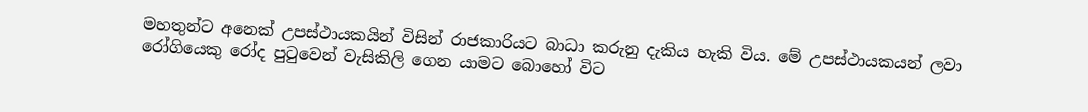මහතුන්ට අනෙක් උපස්ථායකයින් විසින් රාජකාරියට බාධා කරුනු දැකිය හැකි විය. මේ උපස්ථායකයන් ලවා රෝගියෙකු රෝද පුටුවෙන් වැසිකිලි ගෙන යාමට බොහෝ විට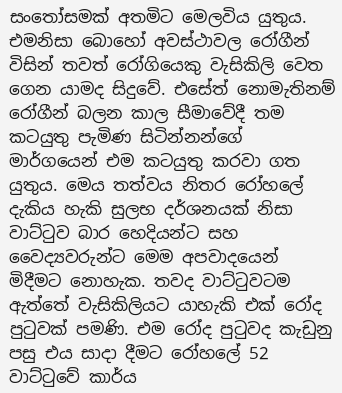සංතෝසමක් අතමිට මෙලවිය යුතුය. එමනිසා බොහෝ අවස්ථාවල රෝගීන් විසින් තවත් රෝගියෙකු වැසිකිලි වෙත ගෙන යාමද සිදුවේ. එසේත් නොමැතිනම්  රෝගීන් බලන කාල සීමාවේදී තම කටයුතු පැමිණ සිටින්නන්ගේ මාර්ගයෙන් එම කටයුතු කරවා ගත යුතුය. මෙය තත්වය නිතර රෝහලේ දැකිය හැකි සුලභ දර්ශනයක් නිසා වාට්ටුව බාර හෙදියන්ට සහ වෛද්‍යවරුන්ට මෙම අපවාදයෙන් මිදීමට නොහැක. තවද වාට්ටුවටම ඇත්තේ වැසිකිලියට යාහැකි එක් රෝද පුටුවක් පමණි. එම රෝද පුටුවද කැඩුනු පසු එය සාදා දීමට රෝහලේ 52 වාට්ටුවේ කාර්ය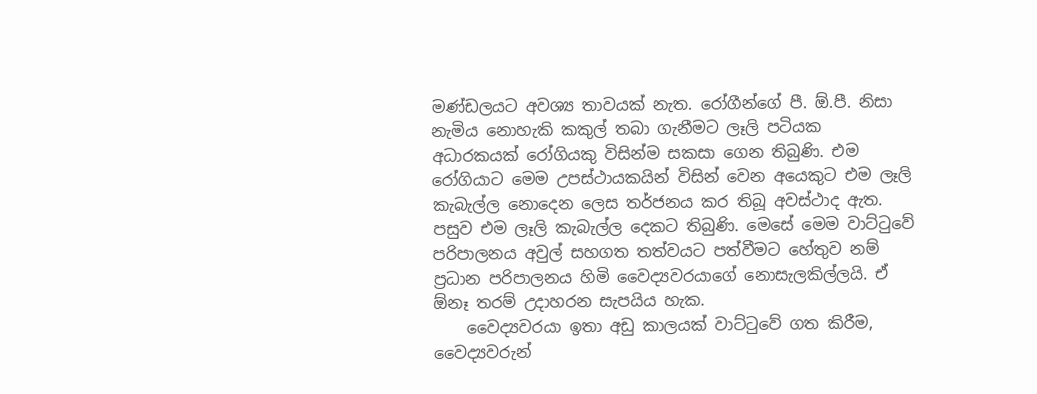මණ්ඩලයට අවශ්‍ය තාවයක් නැත. රෝගීන්ගේ පී. ඕ.පී. නිසා නැමිය නොහැකි කකුල් තබා ගැනීමට ලෑලි පටියක අධාරකයක් රෝගියකු විසින්ම සකසා ගෙන තිබුණි. එම රෝගියාට මෙම උපස්ථායකයින් විසින් වෙන අයෙකුට එම ලෑලි කැබැල්ල නොදෙන ලෙස තර්ජනය කර තිබූ අවස්ථාද ඇත. පසුව එම ලෑලි කැබැල්ල දෙකට තිබුණි. මෙසේ මෙම වාට්ටුවේ පරිපාලනය අවුල් සහගත තත්වයට පත්වීමට හේතුව නම් ප්‍රධාන පරිපාලනය හිමි වෛද්‍යවරයාගේ නොසැලකිල්ලයි. ඒ  ඕනෑ තරම් උදාහරන සැපයිය හැක.
    වෛද්‍යවරයා ඉතා අඩු කාලයක් වාට්ටුවේ ගත කිරීම, වෛද්‍යවරුන්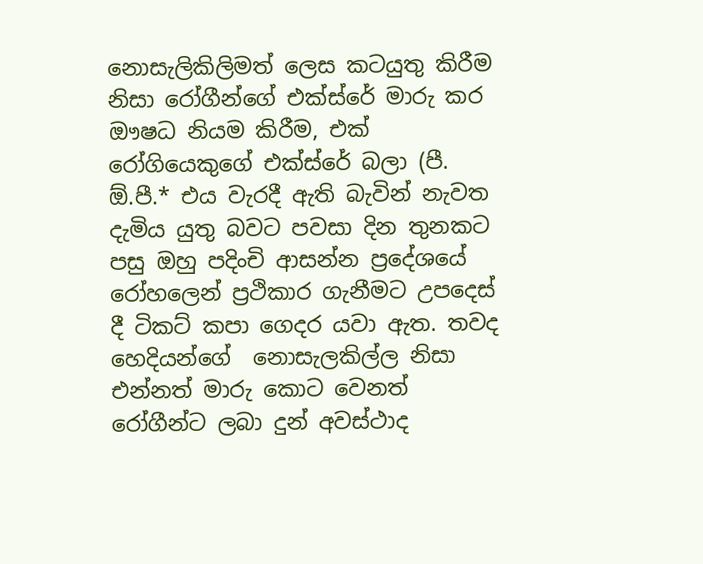නොසැලිකිලිමත් ලෙස කටයුතු කිරීම නිසා රෝගීන්ගේ එක්ස්රේ මාරු කර ඖෂධ නියම කිරීම, එක් රෝගියෙකුගේ එක්ස්රේ බලා (පී. ඕ.පී.* එය වැරදී ඇති බැවින් නැවත දැමිය යුතු බවට පවසා දින තුනකට පසු ඔහු පදිංචි ආසන්න ප්‍රදේශයේ රෝහලෙන් ප්‍රථිකාර ගැනීමට උපදෙස් දී ටිකට් කපා ගෙදර යවා ඇත. තවද හෙදියන්ගේ  නොසැලකිල්ල නිසා එන්නත් මාරු කොට වෙනත් රෝගීන්ට ලබා දුන් අවස්ථාද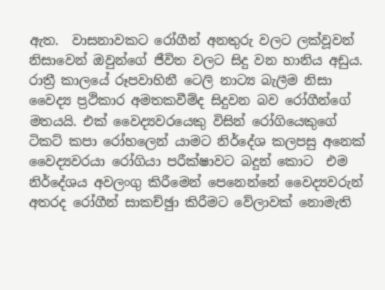ඇත.  වාසනාවකට රෝගීන් අනතුරු වලට ලක්වූවන් නිසාවෙන් ඔවුන්ගේ ජීවිත වලට සිදු වන හානිය අඩුය.  රාත්‍රී කාලයේ රූපවාහිනී ටෙලි නාට්‍ය බැලීම නිසා වෛද්‍ය ප්‍රථිකාර අමතකවීම්ද සිදුවන බව රෝගීන්ගේ මතයයි. එක් වෛද්‍යවරයෙකු විසින් රෝගියෙකුගේ ටිකට් කපා රෝහලෙන් යාමට නිර්දේශ කලපසු අනෙක් වෛද්‍යවරයා රෝගියා පරීක්ෂාවට බදුන් කොට  එම නිර්දේශය අවලංගු කිරීමෙන් පෙනෙන්නේ වෛද්‍යවරුන් අතරද රෝගීන් සාකච්ඡුා කිරීමට වේලාවක් නොමැති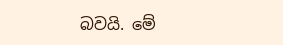බවයි. මේ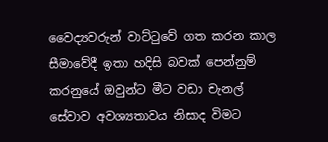වෛද්‍යවරුන් වාට්ටුවේ ගත කරන කාල සීමාවේදී ඉතා හදිසි බවක් පෙන්නුම් කරනුයේ ඔවුන්ට මීට වඩා චැනල් සේවාව අවශ්‍යතාවය නිසාද විමට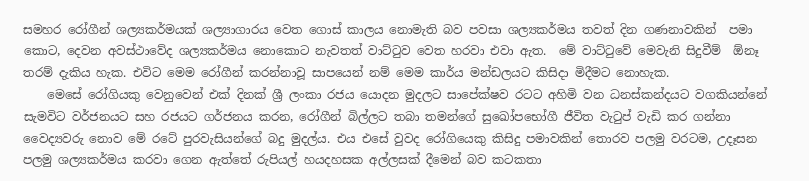සමහර රෝගීන් ශල්‍යකර්මයක් ශල්‍යාගාරය වෙත ගොස් කාලය නොමැති බව පවසා ශල්‍යකර්මය තවත් දින ගණනාවකින්  පමා කොට, දෙවන අවස්ථාවේද ශල්‍යකර්මය නොකොට නැවතත් වාට්ටුව වෙත හරවා එවා ඇත.  මේ වාට්ටුවේ මෙවැනි සිදුවීම්  ඕනෑ තරම් දැකිය හැක. එවිට මෙම රෝගීන් කරන්නාවූ සාපයෙන් නම් මෙම කාර්ය මන්ඩලයට කිසිදා මිදීමට නොහැක.
    මෙසේ රෝගියකු වෙනුවෙන් එක් දිනක් ශ්‍රී ලංකා රජය යොදන මුදලට සාපේක්ෂව රටට අහිමි වන ධනස්කන්දයට වගකියන්නේ සැමවිට වර්ජනයට සහ රජයට ගර්ජනය කරන, රෝගීන් බිල්ලට තබා තමන්ගේ සුඛෝපභෝගී ජීවිත වැටුප් වැඩි කර ගන්නා වෛද්‍යවරු නොව මේ රටේ පුරවැසියන්ගේ බදු මුදල්ය. එය එසේ වුවද රෝගියෙකු කිසිදු පමාවකින් තොරව පලමු වරටම, උදෑසන පලමු ශල්‍යකර්මය කරවා ගෙන ඇත්තේ රුපියල් හයදහසක අල්ලසක් දීමෙන් බව කටකතා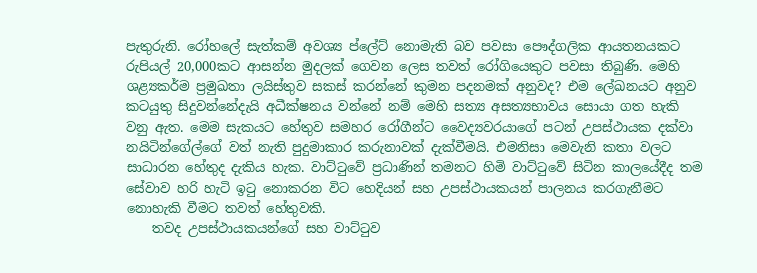පැතුරුනි. රෝහලේ සැත්කම් අවශ්‍ය ප්ලේට් නොමැති බව පවසා පෞද්ගලික ආයතනයකට රුපියල් 20,000කට ආසන්න මුදලක් ගෙවන ලෙස තවත් රෝගියෙකුට පවසා තිබුණි. මෙහි ශළ්‍යකර්ම ප්‍රමුඛතා ලයිස්තුව සකස් කරන්නේ කුමන පදනමක් අනුවද? එම ලේඛනයට අනුව කටයුතු සිදුවන්නේදැයි අධීක්ෂනය වන්නේ නම් මෙහි සත්‍ය අසත්‍යභාවය සොයා ගත හැකි වනු ඇත. මෙම සැකයට හේතුව සමහර රෝගීන්ට වෛද්‍යවරයාගේ පටන් උපස්ථායක දක්වා නයිටින්ගේල්ගේ වත් නැති පුදුමාකාර කරුනාවක් දැක්වීමයි. එමනිසා මෙවැනි කතා වලට සාධාරන හේතුද දැකිය හැක. වාට්ටුවේ ප්‍රධාණින් තමනට හිමි වාට්ටුවේ සිටින කාලයේදීද තම සේවාව හරි හැටි ඉටු නොකරන විට හෙදියන් සහ උපස්ථායකයන් පාලනය කරගැනීමට නොහැකි වීමට තවත් හේතුවකි.
    තවද උපස්ථායකයන්ගේ සහ වාට්ටුව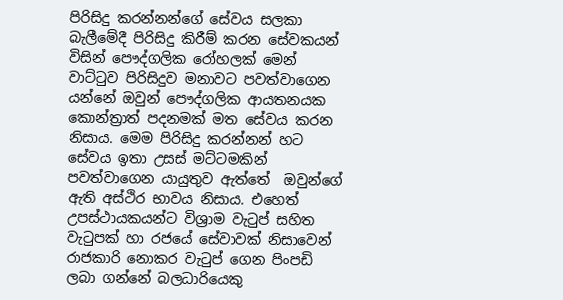පිරිසිදු කරන්නන්ගේ සේවය සලකා බැලීමේදී පිරිසිදු කිරීම් කරන සේවකයන් විසින් පෞද්ගලික රෝහලක් මෙන් වාට්ටුව පිරිසිදුව මනාවට පවත්වාගෙන යන්නේ ඔවුන් පෞද්ගලික ආයතනයක කොන්ත්‍රාත් පදනමක් මත සේවය කරන නිසාය. මෙම පිරිසිදු කරන්නන් හට සේවය ඉතා උසස් මට්ටමකින් පවත්වාගෙන යායුතුව ඇත්තේ  ඔවුන්ගේ ඇති අස්ථිර භාවය නිසාය. එහෙත් උපස්ථායකයන්ට විශ්‍රාම වැටුප් සහිත වැටුපක් හා රජයේ සේවාවක් නිසාවෙන් රාජකාරි නොකර වැටුප් ගෙන පිංපඩි ලබා ගන්නේ බලධාරියෙකු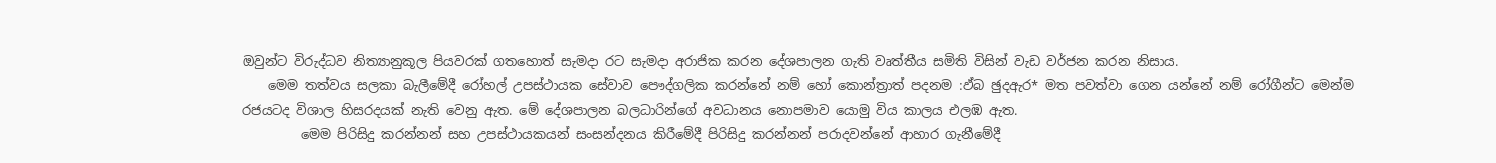ඔවුන්ට විරුද්ධව නිත්‍යානුකූල පියවරක් ගතහොත් සැමදා රට සැමදා අරාජික කරන දේශපාලන ගැති වෘත්තීය සමිති විසින් වැඩ වර්ජන කරන නිසාය.
    මෙම තත්වය සලකා බැලීමේදී රෝහල් උපස්ථායක සේවාව පෞද්ගලික කරන්නේ නම් හෝ කොන්ත්‍රාත් පදනම :ඵ්බ ඡුදඇර* මත පවත්වා ගෙන යන්නේ නම් රෝගීන්ට මෙන්ම රජයටද විශාල හිසරදයක් නැති වෙනු ඇත. මේ දේශපාලන බලධාරින්ගේ අවධානය නොපමාව යොමු විය කාලය එලඹ ඇත.
         මෙම පිරිසිදු කරන්නන් සහ උපස්ථායකයන් සංසන්දනය කිරීමේදී පිරිසිදු කරන්නන් පරාදවන්නේ ආහාර ගැනීමේදී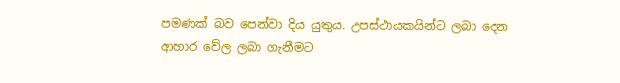පමණක් බව පෙන්වා දිය යුතුය. උපස්ථායකයින්ට ලබා දෙන ආහාර වේල ලබා ගැනීමට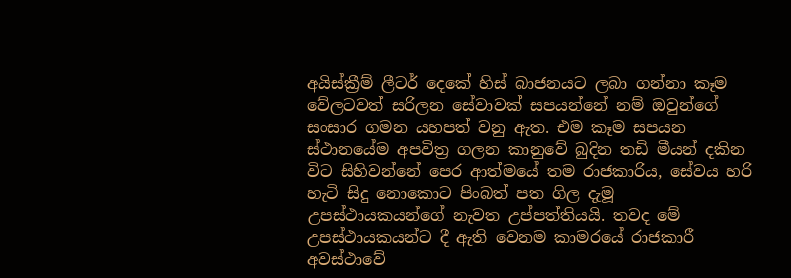අයිස්ක්‍රීම් ලීටර් දෙකේ හිස් බාජනයට ලබා ගන්නා කෑම වේලටවත් සරිලන සේවාවක් සපයන්නේ නම් ඔවුන්ගේ සංසාර ගමන යහපත් වනු ඇත. එම කෑම සපයන ස්ථානයේම අපවිත්‍ර ගලන කානුවේ බුදින තඩි මීයන් දකින විට සිහිවන්නේ පෙර ආත්මයේ තම රාජකාරිය, සේවය හරි හැටි සිදු නොකොට පිංබත් පත ගිල දැමූ උපස්ථායකයන්ගේ නැවත උප්පත්තියයි. තවද මේ උපස්ථායකයන්ට දී ඇති වෙනම කාමරයේ රාජකාරී අවස්ථාවේ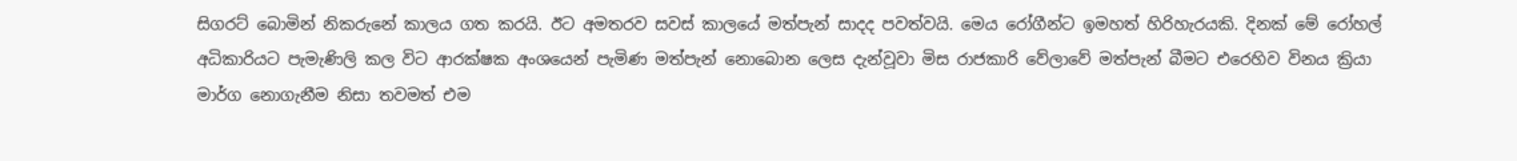සිගරට් බොමින් නිකරුනේ කාලය ගත කරයි. ඊට අමතරව සවස් කාලයේ මත්පැන් සාදද පවත්වයි. මෙය රෝගීන්ට ඉමහත් හිරිහැරයකි. දිනක් මේ රෝහල් අධිකාරියට පැමැණිලි කල විට ආරක්ෂක අංශයෙන් පැමිණ මත්පැන් නොබොන ලෙස දැන්වූවා මිස රාජකාරි වේලාවේ මත්පැන් බීමට එරෙහිව විනය ක්‍රියා මාර්ග නොගැනීම නිසා තවමත් එම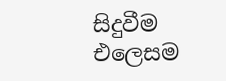සිදුවීම එලෙසම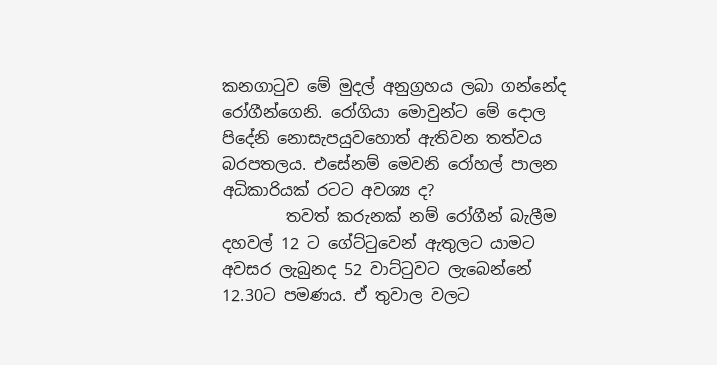කනගාටුව මේ මුදල් අනුග්‍රහය ලබා ගන්නේද රෝගීන්ගෙනි. රෝගියා මොවුන්ට මේ දොල පිදේනි නොසැපයුවහොත් ඇතිවන තත්වය බරපතලය. එසේනම් මෙවනි රෝහල් පාලන අධිකාරියක් රටට අවශ්‍ය ද?
        තවත් කරුනක් නම් රෝගීන් බැලීම දහවල් 12 ට ගේට්ටුවෙන් ඇතුලට යාමට අවසර ලැබුනද 52 වාට්ටුවට ලැබෙන්නේ 12.30ට පමණය. ඒ තුවාල වලට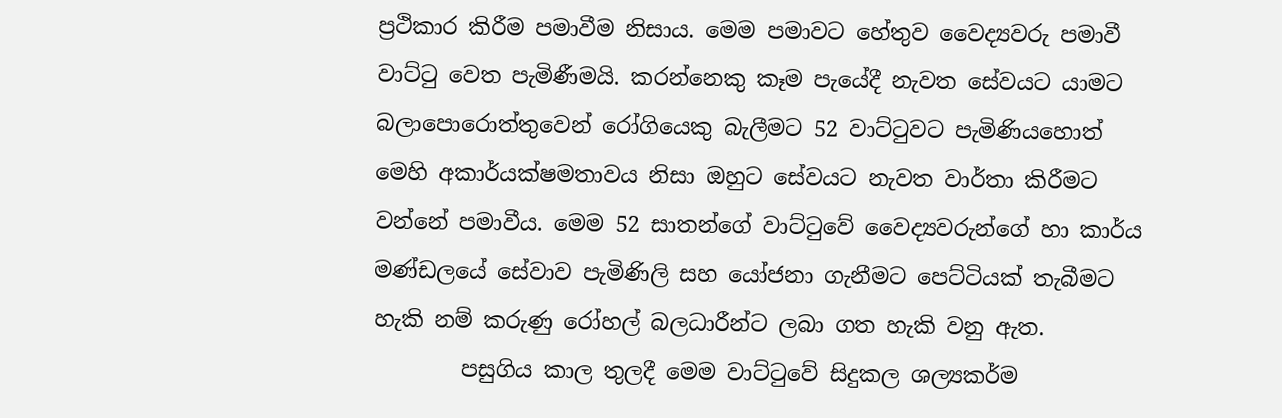ප්‍රථිකාර කිරීම පමාවීම නිසාය. මෙම පමාවට හේතුව වෛද්‍යවරු පමාවී වාට්ටු වෙත පැමිණීමයි. කරන්නෙකු කෑම පැයේදී නැවත සේවයට යාමට බලාපොරොත්තුවෙන් රෝගියෙකු බැලීමට 52 වාට්ටුවට පැමිණියහොත් මෙහි අකාර්යක්ෂමතාවය නිසා ඔහුට සේවයට නැවත වාර්තා කිරීමට වන්නේ පමාවීය. මෙම 52 සාතන්ගේ වාට්ටුවේ වෛද්‍යවරුන්ගේ හා කාර්ය මණ්ඩලයේ සේවාව පැමිණිලි සහ යෝජනා ගැනීමට පෙට්ටියක් තැබීමට හැකි නම් කරුණු රෝහල් බලධාරීන්ට ලබා ගත හැකි වනු ඇත.
        පසුගිය කාල තුලදී මෙම වාට්ටුවේ සිදුකල ශල්‍යකර්ම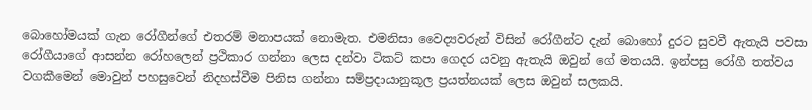බොහෝමයක් ගැන රෝගීන්ගේ එතරම් මනාපයක් නොමැත. එමනිසා වෛද්‍යවරුන් විසින් රෝගීන්ට දැන් බොහෝ දුරට සුවවී ඇතැයි පවසා රෝගීයාගේ ආසන්න රෝහලෙන් ප්‍රථිකාර ගන්නා ලෙස දන්වා ටිකට් කපා ගෙදර යවනු ඇතැයි ඔවුන් ගේ මතයයි. ඉන්පසු රෝගී තත්වය වගකීමෙන් මොවුන් පහසුවෙන් නිදහස්වීම පිනිස ගන්නා සම්ප්‍රදායානුකූල ප්‍රයත්නයක් ලෙස ඔවුන් සලකයි.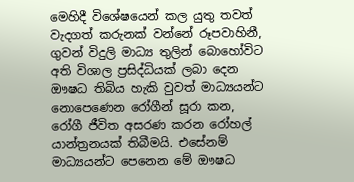මෙහිදී විශේෂයෙන් කල යුතු තවත් වැදගත් කරුනක් වන්නේ රූපවාහිනී, ගුවන් විදුලි මාධ්‍ය තුලින් බොහෝවිට අති විශාල ප්‍රසිද්ධියක් ලබා දෙන ඖෂධ තිබිය හැකි වුවත් මාධ්‍යයන්ට නොපෙණෙන රෝගීන් සූරා කන, රෝගී ජීවිත අසරණ කරන රෝහල් යාන්ත්‍රනයක් තිබීමයි. එසේනම් මාධ්‍යයන්ට පෙනෙන මේ ඖෂධ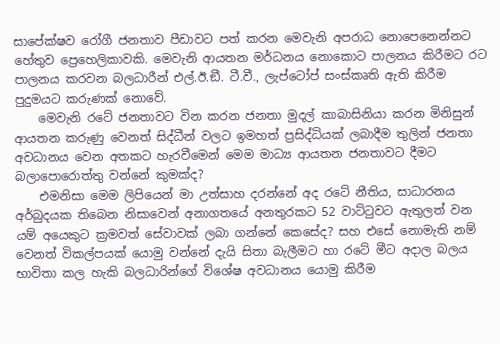සාපේක්ෂව රෝගී ජනතාව පීඩාවට පත් කරන මෙවැනි අපරාධ නොපෙනෙන්නට හේතුව ප්‍රෙහෙලිකාවකි. මෙවැනි ආයතන මර්ධනය නොකොට පාලනය කිරීමට රට පාලනය කරවන බලධාරීන් එල්.ඊ.ඞී. ටී.වී., ලැප්ටෝප් සංස්කෘති ඇති කිරීම පුදුමයට කරුණක් නොවේ.
    මෙවැනි රටේ ජනතාවට වින කරන ජනතා මුදල් කාබාසිනියා කරන මිනිසුන් ආයතන කරුණු වෙනත් සිද්ධීන් වලට ඉමහත් ප්‍රසිද්ධියක් ලබාදීම තුලින් ජනතා අවධානය වෙන අතකට හැරවීමෙන් මෙම මාධ්‍ය ආයතන ජනතාවට දීමට බලාපොරොත්තු වන්නේ කුමක්ද?
    එමනිසා මෙම ලිපියෙන් මා උත්සාහ දරන්නේ අද රටේ නීතිය, සාධාරනය අර්බුදයක තිබෙන නිසාවෙන් අනාගතයේ අනතුරකට 52 වාට්ටුවට ඇතුලත් වන යම් අයෙකුට ක්‍රමවත් සේවාවක් ලබා ගන්නේ කෙසේද? සහ එසේ නොමැති නම් වෙනත් විකල්පයක් යොමු වන්නේ දැයි සිතා බැලීමට හා රටේ මීට අදාල බලය භාවිතා කල හැකි බලධාරින්ගේ විශේෂ අවධානය යොමු කිරීම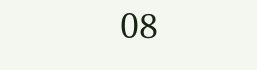08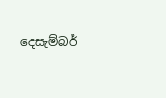දෙසැම්බර්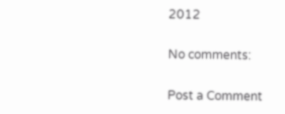2012

No comments:

Post a Comment